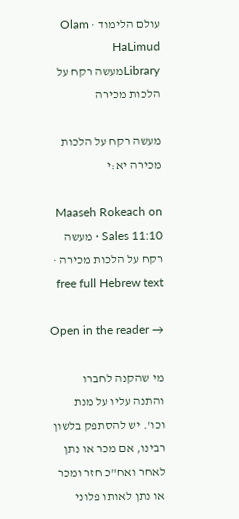עולם הלימוד · Olam HaLimud
Libraryמעשה רקח על הלכות מכירה

מעשה רקח על הלכות מכירה יא:י

Maaseh Rokeach on Sales 11:10 · מעשה רקח על הלכות מכירה · free full Hebrew text

Open in the reader →

מי שהקנה לחברו והתנה עליו על מנת וכו'. יש להסתפק בלשון רבינו, אם מכר או נתן לאחר ואח"כ חזר ומכר או נתן לאותו פלוני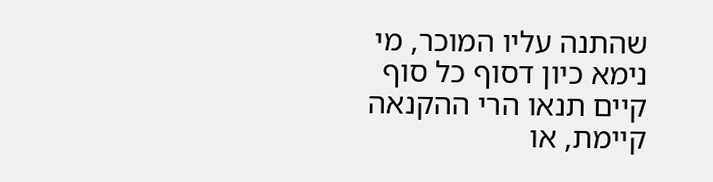שהתנה עליו המוכר, מי נימא כיון דסוף כל סוף קיים תנאו הרי ההקנאה קיימת, או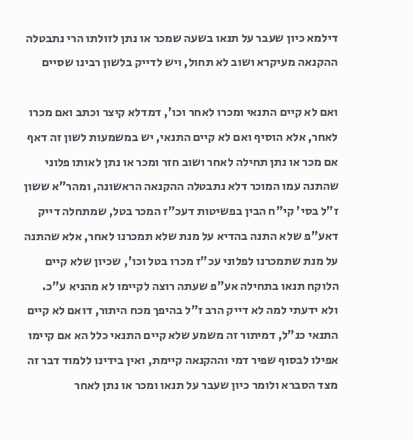דילמא כיון שעבר על תנאו בשעה שמכר או נתן לזולתו הרי נתבטלה ההקנאה מעיקרא ושוב לא תחול, ויש לדייק בלשון רבינו שסיים

ואם לא קיים התנאי ומכרו לאחר וכו', דמדלא קיצר וכתב ואם מכרו לאחר, אלא הוסיף ואם לא קיים התנאי, יש במשמעות לשון זה דאף אם מכר או נתן תחילה לאחר ושוב חזר ומכר או נתן לאותו פלוני שהתנה עמו המוכר דלא נתבטלה ההקנאה הראשונה, ומהר"א ששון ז"ל בסי' קי"ח הבין בפשיטות דעכ"ז המכר בטל, שמתחלה דייק דאע"פ שלא התנה בהדיא על מנת שלא תמכרנו לאחר, אלא שהתנה על מנת שתמכרנו לפלוני עכ"ז מכרו בטל וכו', שכיון שלא קיים הלוקח תנאו בתחילה אע"פ שעתה רוצה לקיימו לא מהניא ע"כ. ולא ידעתי למה לא דייק הרב ז"ל בהיפך מכח היתור, דואם לא קיים התנאי כנ"ל, דמיתור זה משמע שלא קיים התנאי כלל הא אם קיימו אפילו לבסוף שפיר דמי וההקנאה קיימת, ואין בידינו ללמוד דבר זה מצד הסברא ולומר כיון שעבר על תנאו ומכר או נתן לאחר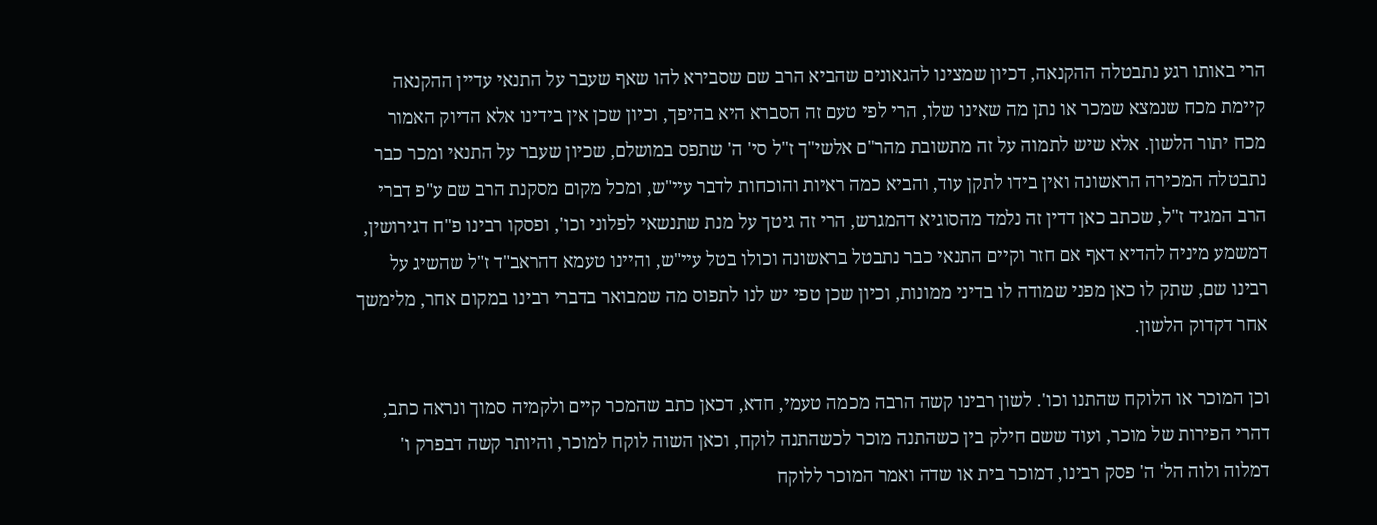הרי באותו רגע נתבטלה ההקנאה, דכיון שמצינו להגאונים שהביא הרב שם שסבירא להו שאף שעבר על התנאי עדיין ההקנאה קיימת מכח שנמצא שמכר או נתן מה שאינו שלו, הרי לפי טעם זה הסברא היא בהיפך, וכיון שכן אין בידינו אלא הדיוק האמור מכח יתור הלשון. אלא שיש לתמוה על זה מתשובת מהר"ם אלשי"ך ז"ל סי' ה' שתפס במושלם, שכיון שעבר על התנאי ומכר כבר נתבטלה המכירה הראשונה ואין בידו לתקן עוד, והביא כמה ראיות והוכחות לדבר עיי"ש, ומכל מקום מסקנת הרב שם ע"פ דברי הרב המגיד ז"ל, שכתב כאן דדין זה נלמד מהסוגיא דהמגרש, הרי זה גיטך על מנת שתנשאי לפלוני וכו', ופסקו רבינו פ"ח דגירושין, דמשמע מיניה להדיא דאף אם חזר וקיים התנאי כבר נתבטל בראשונה וכולו בטל עיי"ש, והיינו טעמא דהראב"ד ז"ל שהשיג על רבינו שם, שתק לו כאן מפני שמודה לו בדיני ממונות, וכיון שכן טפי יש לנו לתפוס מה שמבואר בדברי רבינו במקום אחר, מלימשך אחר דקדוק הלשון.

וכן המוכר או הלוקח שהתנו וכו'. לשון רבינו קשה הרבה מכמה טעמי, חדא, דכאן כתב שהמכר קיים ולקמיה סמוך ונראה כתב, דהרי הפירות של מוכר, ועוד ששם חילק בין כשהתנה מוכר לכשהתנה לוקח, וכאן השוה לוקח למוכר, והיותר קשה דבפרק ו' דמלוה ולוה הל' ה' פסק רבינו, דמוכר בית או שדה ואמר המוכר ללוקח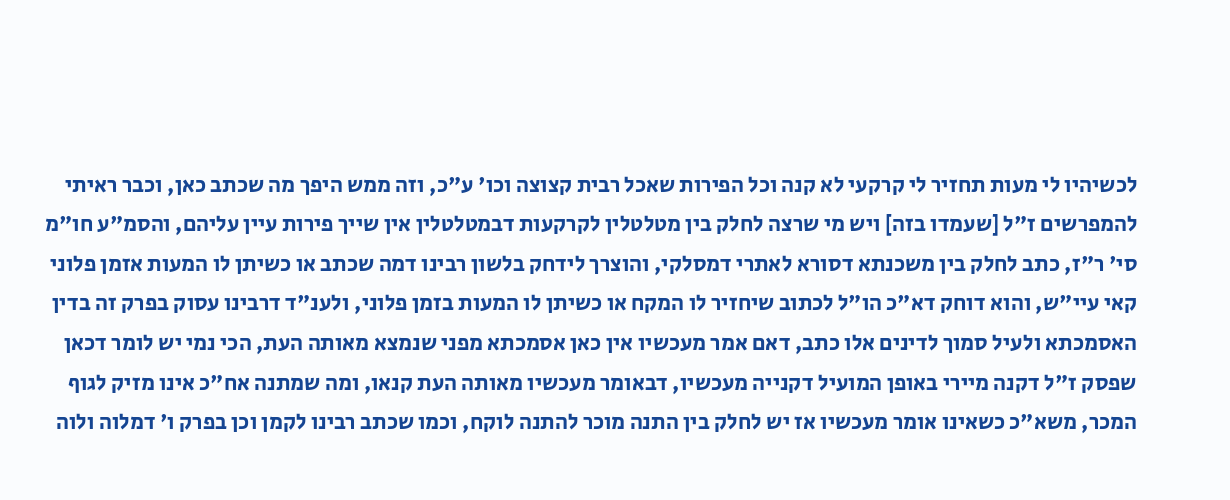לכשיהיו לי מעות תחזיר לי קרקעי לא קנה וכל הפירות שאכל רבית קצוצה וכו' ע"כ, וזה ממש היפך מה שכתב כאן, וכבר ראיתי להמפרשים ז"ל [שעמדו בזה] ויש מי שרצה לחלק בין מטלטלין לקרקעות דבמטלטלין אין שייך פירות עיין עליהם, והסמ"ע חו"מ סי' ר"ז, כתב לחלק בין משכנתא דסורא לאתרי דמסלקי, והוצרך לידחק בלשון רבינו דמה שכתב או כשיתן לו המעות אזמן פלוני קאי עיי"ש, והוא דוחק דא"כ הו"ל לכתוב שיחזיר לו המקח או כשיתן לו המעות בזמן פלוני, ולענ"ד דרבינו עסוק בפרק זה בדין האסמכתא ולעיל סמוך לדינים אלו כתב, דאם אמר מעכשיו אין כאן אסמכתא מפני שנמצא מאותה העת, הכי נמי יש לומר דכאן שפסק ז"ל דקנה מיירי באופן המועיל דקנייה מעכשיו, דבאומר מעכשיו מאותה העת קנאו, ומה שמתנה אח"כ אינו מזיק לגוף המכר, משא"כ כשאינו אומר מעכשיו אז יש לחלק בין התנה מוכר להתנה לוקח, וכמו שכתב רבינו לקמן וכן בפרק ו' דמלוה ולוה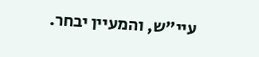עיי"ש, והמעיין יבחר.